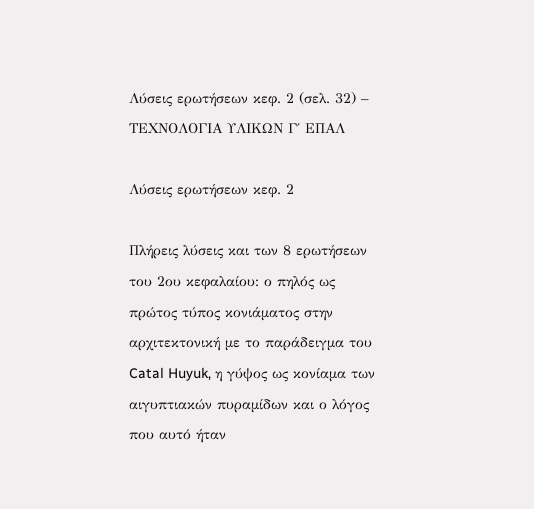Λύσεις ερωτήσεων κεφ. 2 (σελ. 32) – ΤΕΧΝΟΛΟΓΙΑ ΥΛΙΚΩΝ Γ΄ ΕΠΑΛ

Λύσεις ερωτήσεων κεφ. 2

Πλήρεις λύσεις και των 8 ερωτήσεων του 2ου κεφαλαίου: ο πηλός ως πρώτος τύπος κονιάματος στην αρχιτεκτονική με το παράδειγμα του Catal Huyuk, η γύψος ως κονίαμα των αιγυπτιακών πυραμίδων και ο λόγος που αυτό ήταν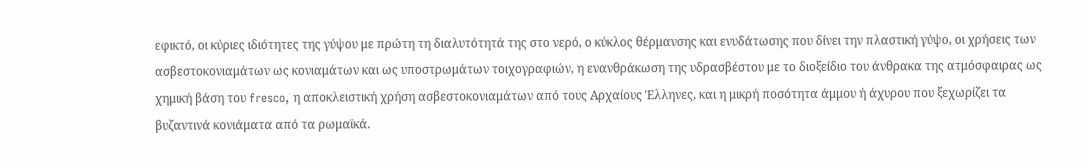εφικτό, οι κύριες ιδιότητες της γύψου με πρώτη τη διαλυτότητά της στο νερό, ο κύκλος θέρμανσης και ενυδάτωσης που δίνει την πλαστική γύψο, οι χρήσεις των ασβεστοκονιαμάτων ως κονιαμάτων και ως υποστρωμάτων τοιχογραφιών, η ενανθράκωση της υδρασβέστου με το διοξείδιο του άνθρακα της ατμόσφαιρας ως χημική βάση του fresco, η αποκλειστική χρήση ασβεστοκονιαμάτων από τους Αρχαίους Έλληνες, και η μικρή ποσότητα άμμου ή άχυρου που ξεχωρίζει τα βυζαντινά κονιάματα από τα ρωμαϊκά.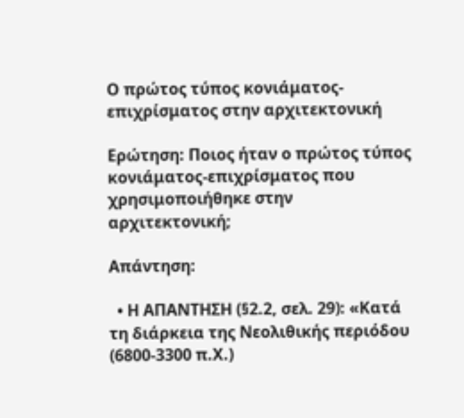Ο πρώτος τύπος κονιάματος-επιχρίσματος στην αρχιτεκτονική

Ερώτηση: Ποιος ήταν ο πρώτος τύπος κονιάματος-επιχρίσματος που χρησιμοποιήθηκε στην αρχιτεκτονική;

Απάντηση:

  • Η ΑΠΑΝΤΗΣΗ (§2.2, σελ. 29): «Κατά τη διάρκεια της Νεολιθικής περιόδου (6800-3300 π.Χ.)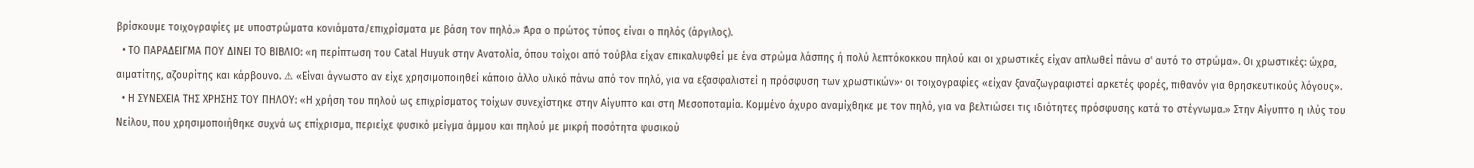βρίσκουμε τοιχογραφίες με υποστρώματα κονιάματα/επιχρίσματα με βάση τον πηλό.» Άρα ο πρώτος τύπος είναι ο πηλός (άργιλος).
  • ΤΟ ΠΑΡΑΔΕΙΓΜΑ ΠΟΥ ΔΙΝΕΙ ΤΟ ΒΙΒΛΙΟ: «η περίπτωση του Catal Huyuk στην Ανατολία, όπου τοίχοι από τούβλα είχαν επικαλυφθεί με ένα στρώμα λάσπης ή πολύ λεπτόκοκκου πηλού και οι χρωστικές είχαν απλωθεί πάνω σ' αυτό το στρώμα». Οι χρωστικές: ώχρα, αιματίτης, αζουρίτης και κάρβουνο. ⚠ «Είναι άγνωστο αν είχε χρησιμοποιηθεί κάποιο άλλο υλικό πάνω από τον πηλό, για να εξασφαλιστεί η πρόσφυση των χρωστικών»· οι τοιχογραφίες «είχαν ξαναζωγραφιστεί αρκετές φορές, πιθανόν για θρησκευτικούς λόγους».
  • Η ΣΥΝΕΧΕΙΑ ΤΗΣ ΧΡΗΣΗΣ ΤΟΥ ΠΗΛΟΥ: «Η χρήση του πηλού ως επιχρίσματος τοίχων συνεχίστηκε στην Αίγυπτο και στη Μεσοποταμία. Κομμένο άχυρο αναμίχθηκε με τον πηλό, για να βελτιώσει τις ιδιότητες πρόσφυσης κατά το στέγνωμα.» Στην Αίγυπτο η ιλύς του Νείλου, που χρησιμοποιήθηκε συχνά ως επίχρισμα, περιείχε φυσικό μείγμα άμμου και πηλού με μικρή ποσότητα φυσικού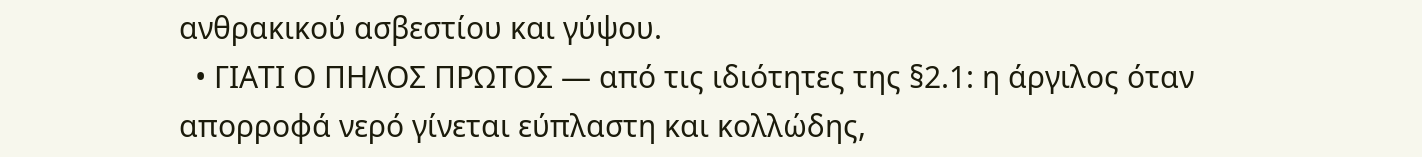ανθρακικού ασβεστίου και γύψου.
  • ΓΙΑΤΙ Ο ΠΗΛΟΣ ΠΡΩΤΟΣ — από τις ιδιότητες της §2.1: η άργιλος όταν απορροφά νερό γίνεται εύπλαστη και κολλώδης,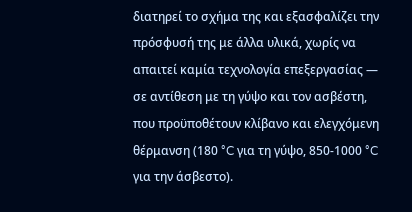διατηρεί το σχήμα της και εξασφαλίζει την πρόσφυσή της με άλλα υλικά, χωρίς να απαιτεί καμία τεχνολογία επεξεργασίας — σε αντίθεση με τη γύψο και τον ασβέστη, που προϋποθέτουν κλίβανο και ελεγχόμενη θέρμανση (180 °C για τη γύψο, 850-1000 °C για την άσβεστο).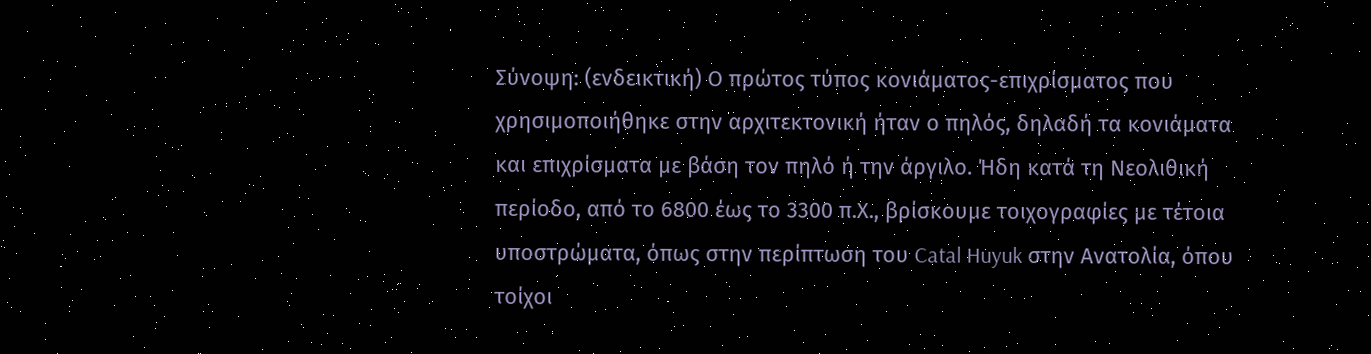Σύνοψη: (ενδεικτική) Ο πρώτος τύπος κονιάματος-επιχρίσματος που χρησιμοποιήθηκε στην αρχιτεκτονική ήταν ο πηλός, δηλαδή τα κονιάματα και επιχρίσματα με βάση τον πηλό ή την άργιλο. Ήδη κατά τη Νεολιθική περίοδο, από το 6800 έως το 3300 π.Χ., βρίσκουμε τοιχογραφίες με τέτοια υποστρώματα, όπως στην περίπτωση του Catal Huyuk στην Ανατολία, όπου τοίχοι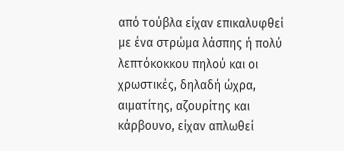από τούβλα είχαν επικαλυφθεί με ένα στρώμα λάσπης ή πολύ λεπτόκοκκου πηλού και οι χρωστικές, δηλαδή ώχρα, αιματίτης, αζουρίτης και κάρβουνο, είχαν απλωθεί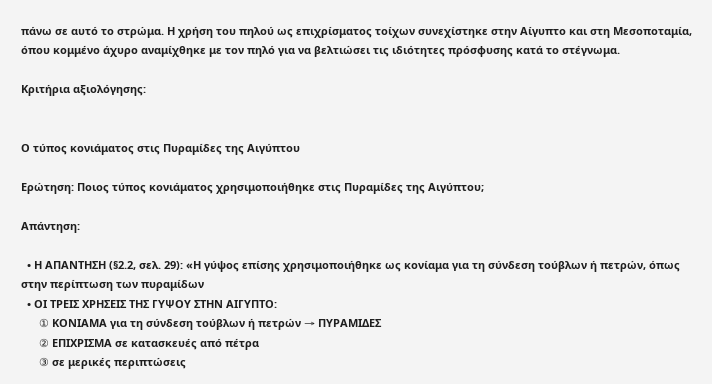πάνω σε αυτό το στρώμα. Η χρήση του πηλού ως επιχρίσματος τοίχων συνεχίστηκε στην Αίγυπτο και στη Μεσοποταμία, όπου κομμένο άχυρο αναμίχθηκε με τον πηλό για να βελτιώσει τις ιδιότητες πρόσφυσης κατά το στέγνωμα.

Κριτήρια αξιολόγησης:


Ο τύπος κονιάματος στις Πυραμίδες της Αιγύπτου

Ερώτηση: Ποιος τύπος κονιάματος χρησιμοποιήθηκε στις Πυραμίδες της Αιγύπτου;

Απάντηση:

  • Η ΑΠΑΝΤΗΣΗ (§2.2, σελ. 29): «Η γύψος επίσης χρησιμοποιήθηκε ως κονίαμα για τη σύνδεση τούβλων ή πετρών, όπως στην περίπτωση των πυραμίδων
  • ΟΙ ΤΡΕΙΣ ΧΡΗΣΕΙΣ ΤΗΣ ΓΥΨΟΥ ΣΤΗΝ ΑΙΓΥΠΤΟ:
      ① ΚΟΝΙΑΜΑ για τη σύνδεση τούβλων ή πετρών → ΠΥΡΑΜΙΔΕΣ
      ② ΕΠΙΧΡΙΣΜΑ σε κατασκευές από πέτρα
      ③ σε μερικές περιπτώσεις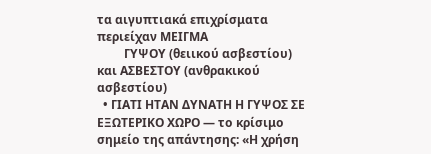τα αιγυπτιακά επιχρίσματα περιείχαν ΜΕΙΓΜΑ
         ΓΥΨΟΥ (θειικού ασβεστίου) και ΑΣΒΕΣΤΟΥ (ανθρακικού ασβεστίου)
  • ΓΙΑΤΙ ΗΤΑΝ ΔΥΝΑΤΗ Η ΓΥΨΟΣ ΣΕ ΕΞΩΤΕΡΙΚΟ ΧΩΡΟ — το κρίσιμο σημείο της απάντησης: «Η χρήση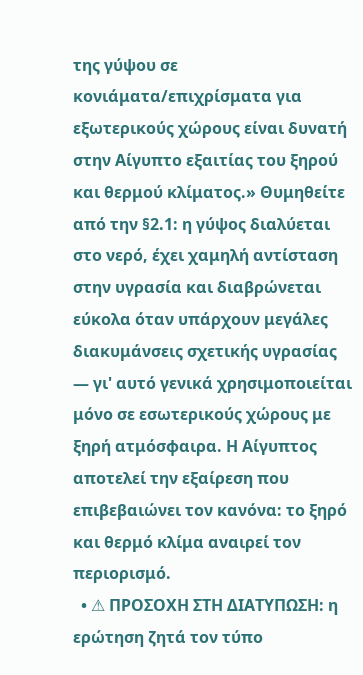της γύψου σε κονιάματα/επιχρίσματα για εξωτερικούς χώρους είναι δυνατή στην Αίγυπτο εξαιτίας του ξηρού και θερμού κλίματος.» Θυμηθείτε από την §2.1: η γύψος διαλύεται στο νερό, έχει χαμηλή αντίσταση στην υγρασία και διαβρώνεται εύκολα όταν υπάρχουν μεγάλες διακυμάνσεις σχετικής υγρασίας — γι' αυτό γενικά χρησιμοποιείται μόνο σε εσωτερικούς χώρους με ξηρή ατμόσφαιρα. Η Αίγυπτος αποτελεί την εξαίρεση που επιβεβαιώνει τον κανόνα: το ξηρό και θερμό κλίμα αναιρεί τον περιορισμό.
  • ⚠ ΠΡΟΣΟΧΗ ΣΤΗ ΔΙΑΤΥΠΩΣΗ: η ερώτηση ζητά τον τύπο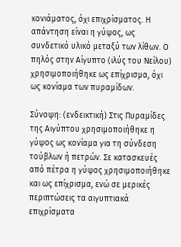κονιάματος, όχι επιχρίσματος. Η απάντηση είναι η γύψος, ως συνδετικό υλικό μεταξύ των λίθων. Ο πηλός στην Αίγυπτο (ιλύς του Νείλου) χρησιμοποιήθηκε ως επίχρισμα, όχι ως κονίαμα των πυραμίδων.

Σύνοψη: (ενδεικτική) Στις Πυραμίδες της Αιγύπτου χρησιμοποιήθηκε η γύψος ως κονίαμα για τη σύνδεση τούβλων ή πετρών. Σε κατασκευές από πέτρα η γύψος χρησιμοποιήθηκε και ως επίχρισμα, ενώ σε μερικές περιπτώσεις τα αιγυπτιακά επιχρίσματα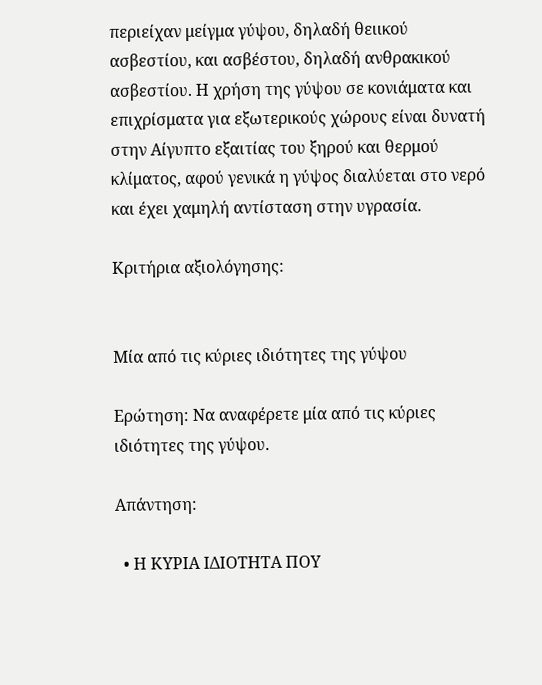περιείχαν μείγμα γύψου, δηλαδή θειικού ασβεστίου, και ασβέστου, δηλαδή ανθρακικού ασβεστίου. Η χρήση της γύψου σε κονιάματα και επιχρίσματα για εξωτερικούς χώρους είναι δυνατή στην Αίγυπτο εξαιτίας του ξηρού και θερμού κλίματος, αφού γενικά η γύψος διαλύεται στο νερό και έχει χαμηλή αντίσταση στην υγρασία.

Κριτήρια αξιολόγησης:


Μία από τις κύριες ιδιότητες της γύψου

Ερώτηση: Να αναφέρετε μία από τις κύριες ιδιότητες της γύψου.

Απάντηση:

  • Η ΚΥΡΙΑ ΙΔΙΟΤΗΤΑ ΠΟΥ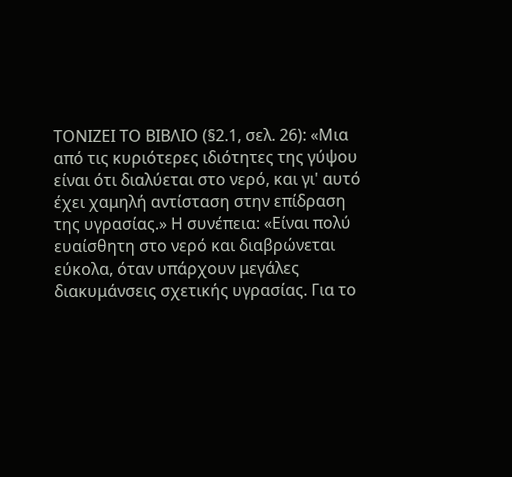ΤΟΝΙΖΕΙ ΤΟ ΒΙΒΛΙΟ (§2.1, σελ. 26): «Μια από τις κυριότερες ιδιότητες της γύψου είναι ότι διαλύεται στο νερό, και γι' αυτό έχει χαμηλή αντίσταση στην επίδραση της υγρασίας.» Η συνέπεια: «Είναι πολύ ευαίσθητη στο νερό και διαβρώνεται εύκολα, όταν υπάρχουν μεγάλες διακυμάνσεις σχετικής υγρασίας. Για το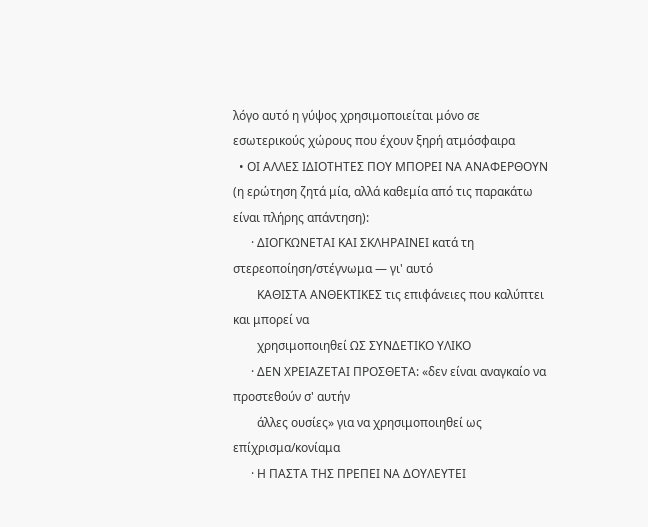λόγο αυτό η γύψος χρησιμοποιείται μόνο σε εσωτερικούς χώρους που έχουν ξηρή ατμόσφαιρα
  • ΟΙ ΑΛΛΕΣ ΙΔΙΟΤΗΤΕΣ ΠΟΥ ΜΠΟΡΕΙ ΝΑ ΑΝΑΦΕΡΘΟΥΝ (η ερώτηση ζητά μία, αλλά καθεμία από τις παρακάτω είναι πλήρης απάντηση):
      · ΔΙΟΓΚΩΝΕΤΑΙ ΚΑΙ ΣΚΛΗΡΑΙΝΕΙ κατά τη στερεοποίηση/στέγνωμα — γι' αυτό
        ΚΑΘΙΣΤΑ ΑΝΘΕΚΤΙΚΕΣ τις επιφάνειες που καλύπτει και μπορεί να
        χρησιμοποιηθεί ΩΣ ΣΥΝΔΕΤΙΚΟ ΥΛΙΚΟ
      · ΔΕΝ ΧΡΕΙΑΖΕΤΑΙ ΠΡΟΣΘΕΤΑ: «δεν είναι αναγκαίο να προστεθούν σ' αυτήν
        άλλες ουσίες» για να χρησιμοποιηθεί ως επίχρισμα/κονίαμα
      · Η ΠΑΣΤΑ ΤΗΣ ΠΡΕΠΕΙ ΝΑ ΔΟΥΛΕΥΤΕΙ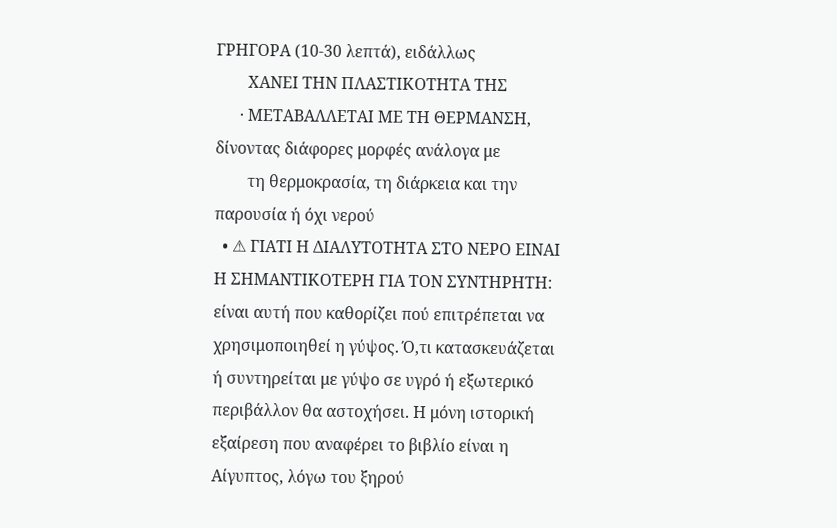ΓΡΗΓΟΡΑ (10-30 λεπτά), ειδάλλως
        ΧΑΝΕΙ ΤΗΝ ΠΛΑΣΤΙΚΟΤΗΤΑ ΤΗΣ
      · ΜΕΤΑΒΑΛΛΕΤΑΙ ΜΕ ΤΗ ΘΕΡΜΑΝΣΗ, δίνοντας διάφορες μορφές ανάλογα με
        τη θερμοκρασία, τη διάρκεια και την παρουσία ή όχι νερού
  • ⚠ ΓΙΑΤΙ Η ΔΙΑΛΥΤΟΤΗΤΑ ΣΤΟ ΝΕΡΟ ΕΙΝΑΙ Η ΣΗΜΑΝΤΙΚΟΤΕΡΗ ΓΙΑ ΤΟΝ ΣΥΝΤΗΡΗΤΗ: είναι αυτή που καθορίζει πού επιτρέπεται να χρησιμοποιηθεί η γύψος. Ό,τι κατασκευάζεται ή συντηρείται με γύψο σε υγρό ή εξωτερικό περιβάλλον θα αστοχήσει. Η μόνη ιστορική εξαίρεση που αναφέρει το βιβλίο είναι η Αίγυπτος, λόγω του ξηρού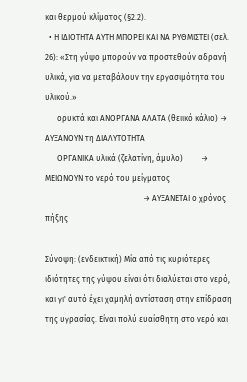και θερμού κλίματος (§2.2).
  • Η ΙΔΙΟΤΗΤΑ ΑΥΤΗ ΜΠΟΡΕΙ ΚΑΙ ΝΑ ΡΥΘΜΙΣΤΕΙ (σελ. 26): «Στη γύψο μπορούν να προστεθούν αδρανή υλικά, για να μεταβάλουν την εργασιμότητα του υλικού.»
      ορυκτά και ΑΝΟΡΓΑΝΑ ΑΛΑΤΑ (θειικό κάλιο) → ΑΥΞΑΝΟΥΝ τη ΔΙΑΛΥΤΟΤΗΤΑ
      ΟΡΓΑΝΙΚΑ υλικά (ζελατίνη, άμυλο)         → ΜΕΙΩΝΟΥΝ το νερό του μείγματος
                                                 → ΑΥΞΑΝΕΤΑΙ ο χρόνος πήξης

Σύνοψη: (ενδεικτική) Μία από τις κυριότερες ιδιότητες της γύψου είναι ότι διαλύεται στο νερό, και γι' αυτό έχει χαμηλή αντίσταση στην επίδραση της υγρασίας. Είναι πολύ ευαίσθητη στο νερό και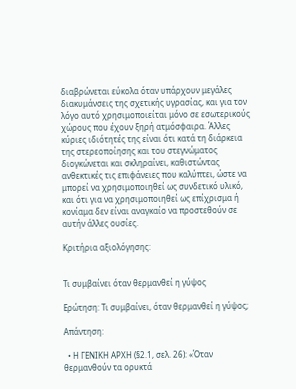διαβρώνεται εύκολα όταν υπάρχουν μεγάλες διακυμάνσεις της σχετικής υγρασίας, και για τον λόγο αυτό χρησιμοποιείται μόνο σε εσωτερικούς χώρους που έχουν ξηρή ατμόσφαιρα. Άλλες κύριες ιδιότητές της είναι ότι κατά τη διάρκεια της στερεοποίησης και του στεγνώματος διογκώνεται και σκληραίνει, καθιστώντας ανθεκτικές τις επιφάνειες που καλύπτει, ώστε να μπορεί να χρησιμοποιηθεί ως συνδετικό υλικό, και ότι για να χρησιμοποιηθεί ως επίχρισμα ή κονίαμα δεν είναι αναγκαίο να προστεθούν σε αυτήν άλλες ουσίες.

Κριτήρια αξιολόγησης:


Τι συμβαίνει όταν θερμανθεί η γύψος

Ερώτηση: Τι συμβαίνει, όταν θερμανθεί η γύψος;

Απάντηση:

  • Η ΓΕΝΙΚΗ ΑΡΧΗ (§2.1, σελ. 26): «Όταν θερμανθούν τα ορυκτά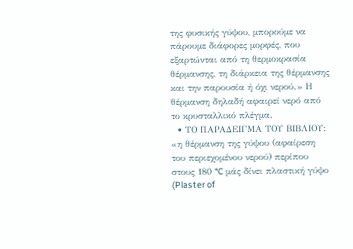της φυσικής γύψου, μπορούμε να πάρουμε διάφορες μορφές, που εξαρτώνται από τη θερμοκρασία θέρμανσης, τη διάρκεια της θέρμανσης και την παρουσία ή όχι νερού.» Η θέρμανση δηλαδή αφαιρεί νερό από το κρυσταλλικό πλέγμα.
  • ΤΟ ΠΑΡΑΔΕΙΓΜΑ ΤΟΥ ΒΙΒΛΙΟΥ: «η θέρμανση της γύψου (αφαίρεση του περιεχομένου νερού) περίπου στους 180 °C μάς δίνει πλαστική γύψο (Plaster of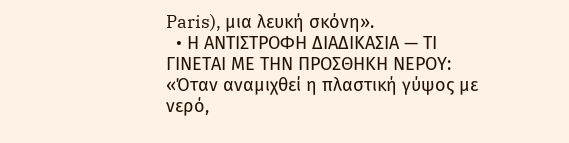Paris), μια λευκή σκόνη».
  • Η ΑΝΤΙΣΤΡΟΦΗ ΔΙΑΔΙΚΑΣΙΑ — ΤΙ ΓΙΝΕΤΑΙ ΜΕ ΤΗΝ ΠΡΟΣΘΗΚΗ ΝΕΡΟΥ: «Όταν αναμιχθεί η πλαστική γύψος με νερό,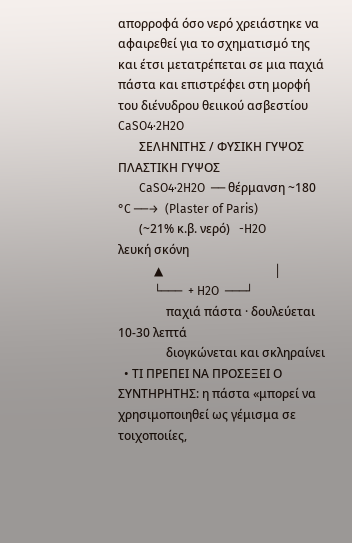απορροφά όσο νερό χρειάστηκε να αφαιρεθεί για το σχηματισμό της και έτσι μετατρέπεται σε μια παχιά πάστα και επιστρέφει στη μορφή του διένυδρου θειικού ασβεστίου CaSO4·2H2O
       ΣΕΛΗΝΙΤΗΣ / ΦΥΣΙΚΗ ΓΥΨΟΣ            ΠΛΑΣΤΙΚΗ ΓΥΨΟΣ
       CaSO4·2H2O  ── θέρμανση ~180 °C ──→  (Plaster of Paris)
       (~21% κ.β. νερό)   -H2O              λευκή σκόνη
            ▲                                     │
            └───  + H2O  ───┘
                παχιά πάστα · δουλεύεται 10-30 λεπτά
                διογκώνεται και σκληραίνει
  • ΤΙ ΠΡΕΠΕΙ ΝΑ ΠΡΟΣΕΞΕΙ Ο ΣΥΝΤΗΡΗΤΗΣ: η πάστα «μπορεί να χρησιμοποιηθεί ως γέμισμα σε τοιχοποιίες,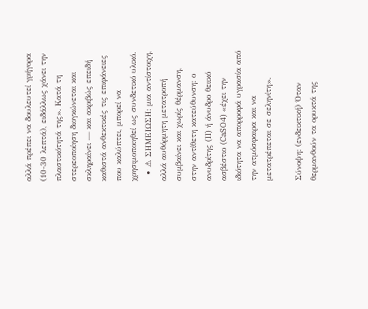αλλά πρέπει να δουλευτεί γρήγορα (10-30 λεπτά), ειδάλλως χάνει την πλαστικότητά της». Κατά τη στερεοποίηση διογκώνεται και σκληραίνει — και ακριβώς επειδή καθιστά ανθεκτικές τις επιφάνειες που καλύπτει, μπορεί να χρησιμοποιηθεί ως συνδετικό υλικό.
  • ⚠ ΣΗΜΕΙΩΣΗ: μια αντίστοιχη, αλλά αυθόρμητη μετατροπή συμβαίνει και χωρίς θέρμανση, στην αντίθετη κατεύθυνση: ο ανυδρίτης (II) ή άνυδρο θειικό ασβέστιο (CaSO4) «έχει την ιδιότητα να απορροφά υγρασία από την ατμόσφαιρα και να μετατρέπεται σε σεληνίτη».

Σύνοψη: (ενδεικτική) Όταν θερμανθούν τα ορυκτά της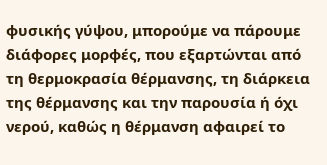φυσικής γύψου, μπορούμε να πάρουμε διάφορες μορφές, που εξαρτώνται από τη θερμοκρασία θέρμανσης, τη διάρκεια της θέρμανσης και την παρουσία ή όχι νερού, καθώς η θέρμανση αφαιρεί το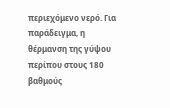περιεχόμενο νερό. Για παράδειγμα, η θέρμανση της γύψου περίπου στους 180 βαθμούς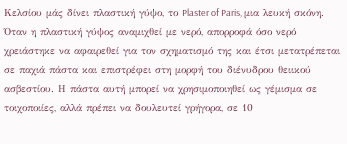Κελσίου μάς δίνει πλαστική γύψο, το Plaster of Paris, μια λευκή σκόνη. Όταν η πλαστική γύψος αναμιχθεί με νερό, απορροφά όσο νερό χρειάστηκε να αφαιρεθεί για τον σχηματισμό της και έτσι μετατρέπεται σε παχιά πάστα και επιστρέφει στη μορφή του διένυδρου θειικού ασβεστίου. Η πάστα αυτή μπορεί να χρησιμοποιηθεί ως γέμισμα σε τοιχοποιίες, αλλά πρέπει να δουλευτεί γρήγορα, σε 10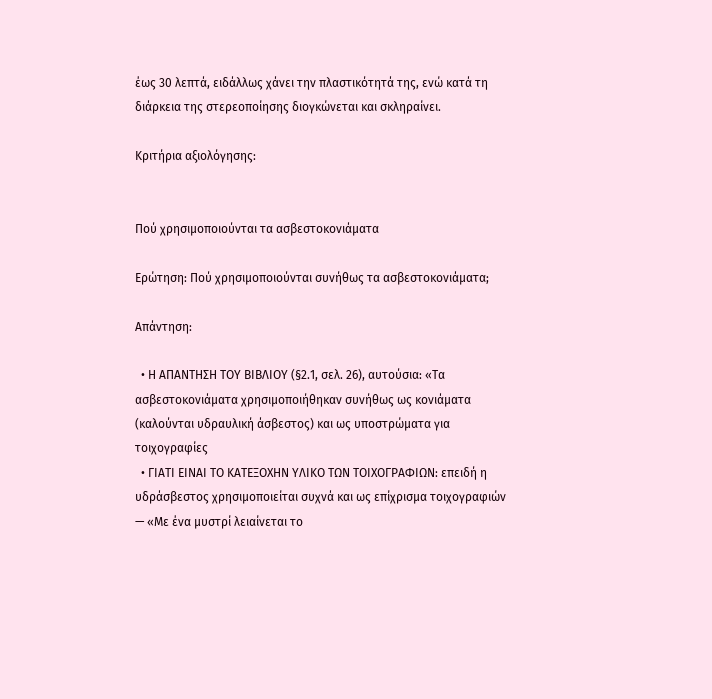έως 30 λεπτά, ειδάλλως χάνει την πλαστικότητά της, ενώ κατά τη διάρκεια της στερεοποίησης διογκώνεται και σκληραίνει.

Κριτήρια αξιολόγησης:


Πού χρησιμοποιούνται τα ασβεστοκονιάματα

Ερώτηση: Πού χρησιμοποιούνται συνήθως τα ασβεστοκονιάματα;

Απάντηση:

  • Η ΑΠΑΝΤΗΣΗ ΤΟΥ ΒΙΒΛΙΟΥ (§2.1, σελ. 26), αυτούσια: «Τα ασβεστοκονιάματα χρησιμοποιήθηκαν συνήθως ως κονιάματα (καλούνται υδραυλική άσβεστος) και ως υποστρώματα για τοιχογραφίες
  • ΓΙΑΤΙ ΕΙΝΑΙ ΤΟ ΚΑΤΕΞΟΧΗΝ ΥΛΙΚΟ ΤΩΝ ΤΟΙΧΟΓΡΑΦΙΩΝ: επειδή η υδράσβεστος χρησιμοποιείται συχνά και ως επίχρισμα τοιχογραφιών — «Με ένα μυστρί λειαίνεται το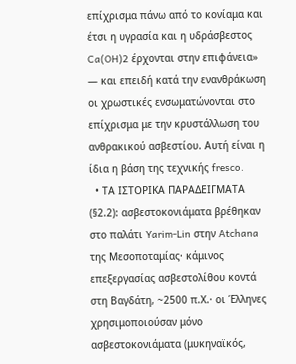επίχρισμα πάνω από το κονίαμα και έτσι η υγρασία και η υδράσβεστος Ca(OH)2 έρχονται στην επιφάνεια» — και επειδή κατά την ενανθράκωση οι χρωστικές ενσωματώνονται στο επίχρισμα με την κρυστάλλωση του ανθρακικού ασβεστίου. Αυτή είναι η ίδια η βάση της τεχνικής fresco.
  • ΤΑ ΙΣΤΟΡΙΚΑ ΠΑΡΑΔΕΙΓΜΑΤΑ (§2.2): ασβεστοκονιάματα βρέθηκαν στο παλάτι Yarim-Lin στην Atchana της Μεσοποταμίας· κάμινος επεξεργασίας ασβεστολίθου κοντά στη Βαγδάτη, ~2500 π.Χ.· οι Έλληνες χρησιμοποιούσαν μόνο ασβεστοκονιάματα (μυκηναϊκός,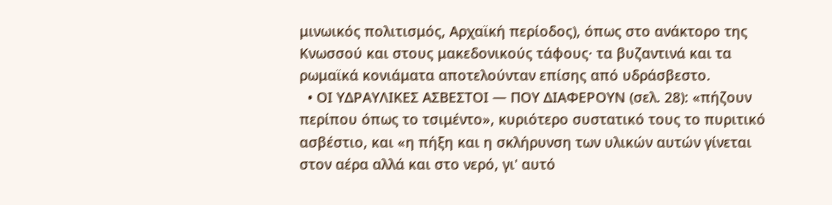μινωικός πολιτισμός, Αρχαϊκή περίοδος), όπως στο ανάκτορο της Κνωσσού και στους μακεδονικούς τάφους· τα βυζαντινά και τα ρωμαϊκά κονιάματα αποτελούνταν επίσης από υδράσβεστο.
  • ΟΙ ΥΔΡΑΥΛΙΚΕΣ ΑΣΒΕΣΤΟΙ — ΠΟΥ ΔΙΑΦΕΡΟΥΝ (σελ. 28): «πήζουν περίπου όπως το τσιμέντο», κυριότερο συστατικό τους το πυριτικό ασβέστιο, και «η πήξη και η σκλήρυνση των υλικών αυτών γίνεται στον αέρα αλλά και στο νερό, γι' αυτό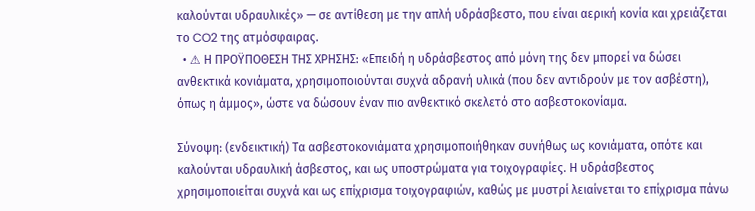καλούνται υδραυλικές» — σε αντίθεση με την απλή υδράσβεστο, που είναι αερική κονία και χρειάζεται το CO2 της ατμόσφαιρας.
  • ⚠ Η ΠΡΟΫΠΟΘΕΣΗ ΤΗΣ ΧΡΗΣΗΣ: «Επειδή η υδράσβεστος από μόνη της δεν μπορεί να δώσει ανθεκτικά κονιάματα, χρησιμοποιούνται συχνά αδρανή υλικά (που δεν αντιδρούν με τον ασβέστη), όπως η άμμος», ώστε να δώσουν έναν πιο ανθεκτικό σκελετό στο ασβεστοκονίαμα.

Σύνοψη: (ενδεικτική) Τα ασβεστοκονιάματα χρησιμοποιήθηκαν συνήθως ως κονιάματα, οπότε και καλούνται υδραυλική άσβεστος, και ως υποστρώματα για τοιχογραφίες. Η υδράσβεστος χρησιμοποιείται συχνά και ως επίχρισμα τοιχογραφιών, καθώς με μυστρί λειαίνεται το επίχρισμα πάνω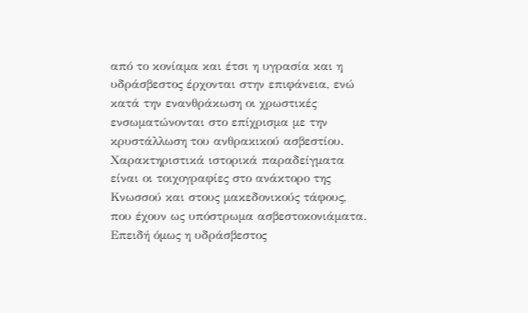από το κονίαμα και έτσι η υγρασία και η υδράσβεστος έρχονται στην επιφάνεια, ενώ κατά την ενανθράκωση οι χρωστικές ενσωματώνονται στο επίχρισμα με την κρυστάλλωση του ανθρακικού ασβεστίου. Χαρακτηριστικά ιστορικά παραδείγματα είναι οι τοιχογραφίες στο ανάκτορο της Κνωσσού και στους μακεδονικούς τάφους, που έχουν ως υπόστρωμα ασβεστοκονιάματα. Επειδή όμως η υδράσβεστος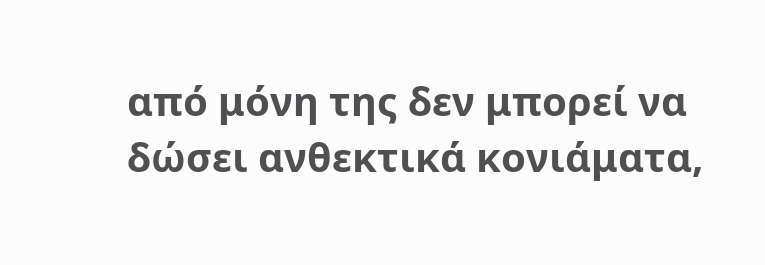από μόνη της δεν μπορεί να δώσει ανθεκτικά κονιάματα,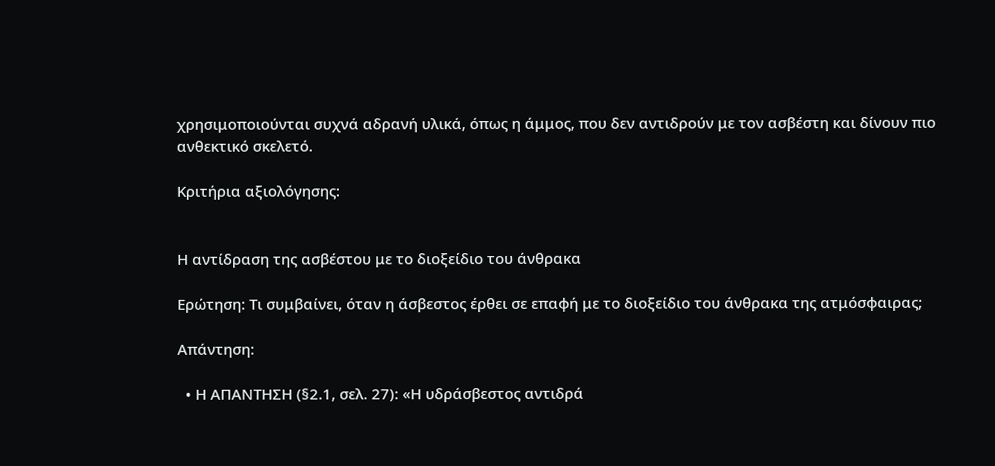χρησιμοποιούνται συχνά αδρανή υλικά, όπως η άμμος, που δεν αντιδρούν με τον ασβέστη και δίνουν πιο ανθεκτικό σκελετό.

Κριτήρια αξιολόγησης:


Η αντίδραση της ασβέστου με το διοξείδιο του άνθρακα

Ερώτηση: Τι συμβαίνει, όταν η άσβεστος έρθει σε επαφή με το διοξείδιο του άνθρακα της ατμόσφαιρας;

Απάντηση:

  • Η ΑΠΑΝΤΗΣΗ (§2.1, σελ. 27): «Η υδράσβεστος αντιδρά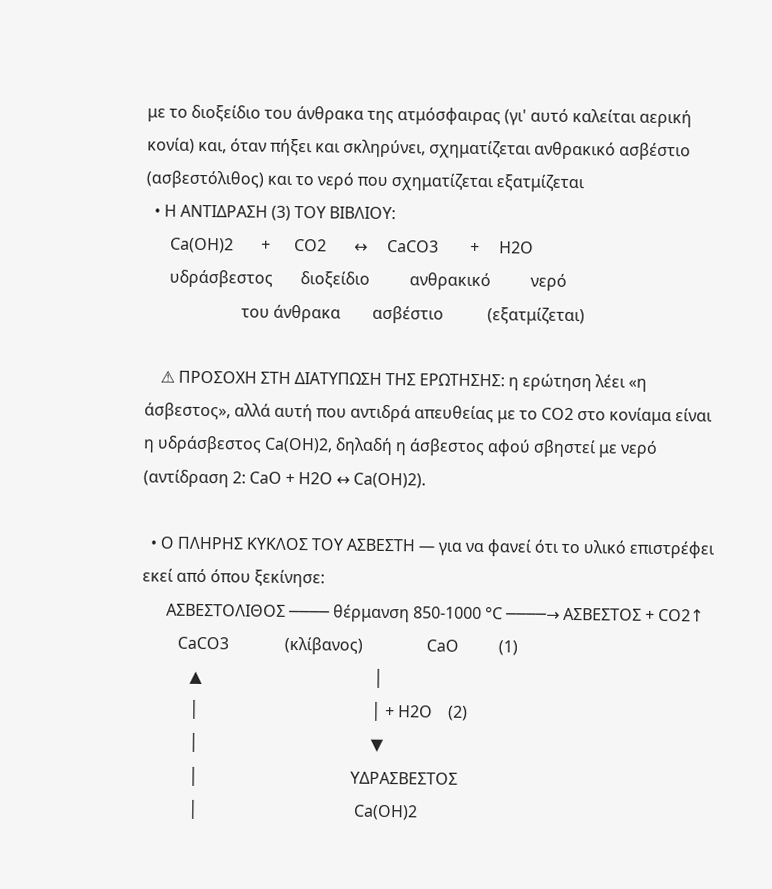με το διοξείδιο του άνθρακα της ατμόσφαιρας (γι' αυτό καλείται αερική κονία) και, όταν πήξει και σκληρύνει, σχηματίζεται ανθρακικό ασβέστιο (ασβεστόλιθος) και το νερό που σχηματίζεται εξατμίζεται
  • Η ΑΝΤΙΔΡΑΣΗ (3) ΤΟΥ ΒΙΒΛΙΟΥ:
      Ca(OH)2       +      CO2       ↔     CaCO3        +     H2O
      υδράσβεστος       διοξείδιο          ανθρακικό          νερό
                        του άνθρακα        ασβέστιο           (εξατμίζεται)

    ⚠ ΠΡΟΣΟΧΗ ΣΤΗ ΔΙΑΤΥΠΩΣΗ ΤΗΣ ΕΡΩΤΗΣΗΣ: η ερώτηση λέει «η άσβεστος», αλλά αυτή που αντιδρά απευθείας με το CO2 στο κονίαμα είναι η υδράσβεστος Ca(OH)2, δηλαδή η άσβεστος αφού σβηστεί με νερό (αντίδραση 2: CaO + H2O ↔ Ca(OH)2).

  • Ο ΠΛΗΡΗΣ ΚΥΚΛΟΣ ΤΟΥ ΑΣΒΕΣΤΗ — για να φανεί ότι το υλικό επιστρέφει εκεί από όπου ξεκίνησε:
      ΑΣΒΕΣΤΟΛΙΘΟΣ ──── θέρμανση 850-1000 °C ────→ ΑΣΒΕΣΤΟΣ + CO2↑
         CaCO3              (κλίβανος)                CaO          (1)
            ▲                                           │
            │                                           │ + H2O    (2)
            │                                           ▼
            │                                      ΥΔΡΑΣΒΕΣΤΟΣ
            │                                       Ca(OH)2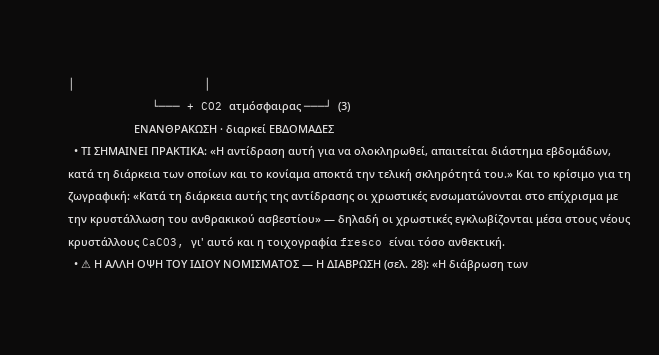│                                           │
            └─── + CO2 ατμόσφαιρας ───┘  (3)
                      ΕΝΑΝΘΡΑΚΩΣΗ · διαρκεί ΕΒΔΟΜΑΔΕΣ
  • ΤΙ ΣΗΜΑΙΝΕΙ ΠΡΑΚΤΙΚΑ: «Η αντίδραση αυτή για να ολοκληρωθεί, απαιτείται διάστημα εβδομάδων, κατά τη διάρκεια των οποίων και το κονίαμα αποκτά την τελική σκληρότητά του.» Και το κρίσιμο για τη ζωγραφική: «Κατά τη διάρκεια αυτής της αντίδρασης οι χρωστικές ενσωματώνονται στο επίχρισμα με την κρυστάλλωση του ανθρακικού ασβεστίου» — δηλαδή οι χρωστικές εγκλωβίζονται μέσα στους νέους κρυστάλλους CaCO3, γι' αυτό και η τοιχογραφία fresco είναι τόσο ανθεκτική.
  • ⚠ Η ΑΛΛΗ ΟΨΗ ΤΟΥ ΙΔΙΟΥ ΝΟΜΙΣΜΑΤΟΣ — Η ΔΙΑΒΡΩΣΗ (σελ. 28): «Η διάβρωση των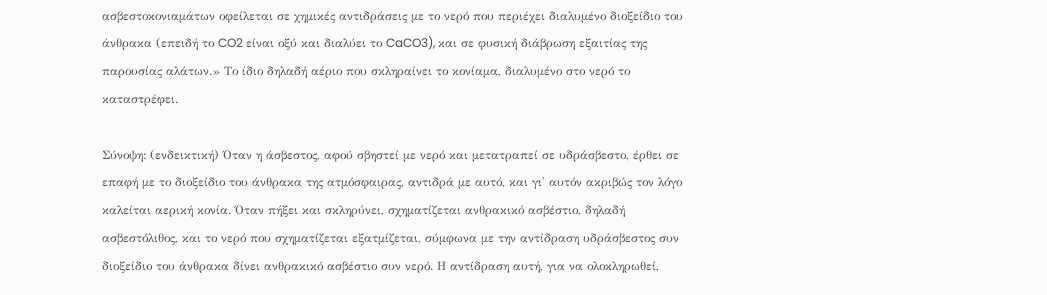ασβεστοκονιαμάτων οφείλεται σε χημικές αντιδράσεις με το νερό που περιέχει διαλυμένο διοξείδιο του άνθρακα (επειδή το CO2 είναι οξύ και διαλύει το CaCO3), και σε φυσική διάβρωση εξαιτίας της παρουσίας αλάτων.» Το ίδιο δηλαδή αέριο που σκληραίνει το κονίαμα, διαλυμένο στο νερό το καταστρέφει.

Σύνοψη: (ενδεικτική) Όταν η άσβεστος, αφού σβηστεί με νερό και μετατραπεί σε υδράσβεστο, έρθει σε επαφή με το διοξείδιο του άνθρακα της ατμόσφαιρας, αντιδρά με αυτό, και γι' αυτόν ακριβώς τον λόγο καλείται αερική κονία. Όταν πήξει και σκληρύνει, σχηματίζεται ανθρακικό ασβέστιο, δηλαδή ασβεστόλιθος, και το νερό που σχηματίζεται εξατμίζεται, σύμφωνα με την αντίδραση υδράσβεστος συν διοξείδιο του άνθρακα δίνει ανθρακικό ασβέστιο συν νερό. Η αντίδραση αυτή, για να ολοκληρωθεί,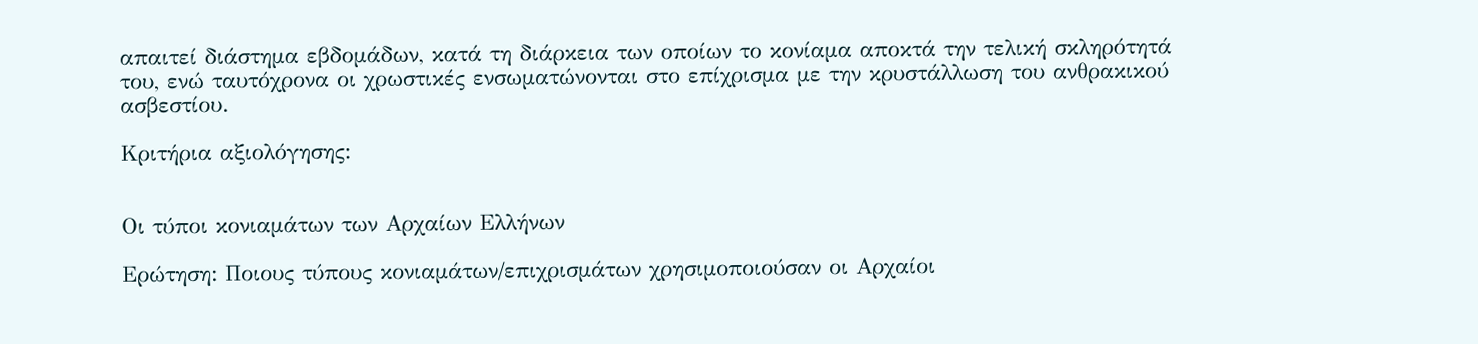απαιτεί διάστημα εβδομάδων, κατά τη διάρκεια των οποίων το κονίαμα αποκτά την τελική σκληρότητά του, ενώ ταυτόχρονα οι χρωστικές ενσωματώνονται στο επίχρισμα με την κρυστάλλωση του ανθρακικού ασβεστίου.

Κριτήρια αξιολόγησης:


Οι τύποι κονιαμάτων των Αρχαίων Ελλήνων

Ερώτηση: Ποιους τύπους κονιαμάτων/επιχρισμάτων χρησιμοποιούσαν οι Αρχαίοι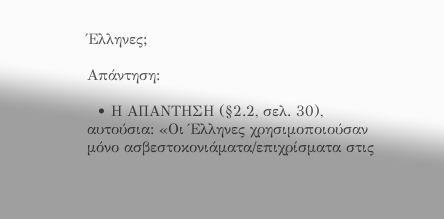Έλληνες;

Απάντηση:

  • Η ΑΠΑΝΤΗΣΗ (§2.2, σελ. 30), αυτούσια: «Οι Έλληνες χρησιμοποιούσαν μόνο ασβεστοκονιάματα/επιχρίσματα στις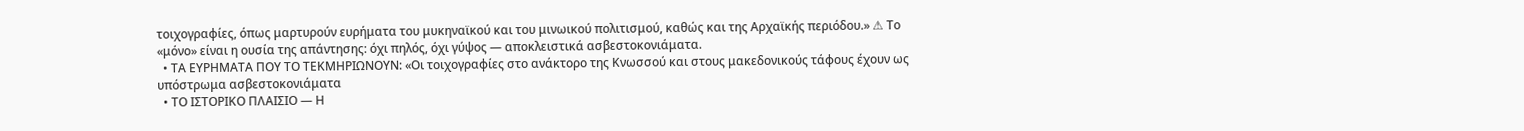τοιχογραφίες, όπως μαρτυρούν ευρήματα του μυκηναϊκού και του μινωικού πολιτισμού, καθώς και της Αρχαϊκής περιόδου.» ⚠ Το «μόνο» είναι η ουσία της απάντησης: όχι πηλός, όχι γύψος — αποκλειστικά ασβεστοκονιάματα.
  • ΤΑ ΕΥΡΗΜΑΤΑ ΠΟΥ ΤΟ ΤΕΚΜΗΡΙΩΝΟΥΝ: «Οι τοιχογραφίες στο ανάκτορο της Κνωσσού και στους μακεδονικούς τάφους έχουν ως υπόστρωμα ασβεστοκονιάματα
  • ΤΟ ΙΣΤΟΡΙΚΟ ΠΛΑΙΣΙΟ — Η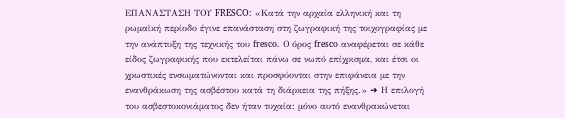ΕΠΑΝΑΣΤΑΣΗ ΤΟΥ FRESCO: «Κατά την αρχαία ελληνική και τη ρωμαϊκή περίοδο έγινε επανάσταση στη ζωγραφική της τοιχογραφίας με την ανάπτυξη της τεχνικής του fresco. Ο όρος fresco αναφέρεται σε κάθε είδος ζωγραφικής που εκτελείται πάνω σε νωπό επίχρισμα, και έτσι οι χρωστικές ενσωματώνονται και προσφύονται στην επιφάνεια με την ενανθράκωση της ασβέστου κατά τη διάρκεια της πήξης.» ➜ Η επιλογή του ασβεστοκονιάματος δεν ήταν τυχαία: μόνο αυτό ενανθρακώνεται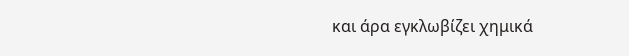και άρα εγκλωβίζει χημικά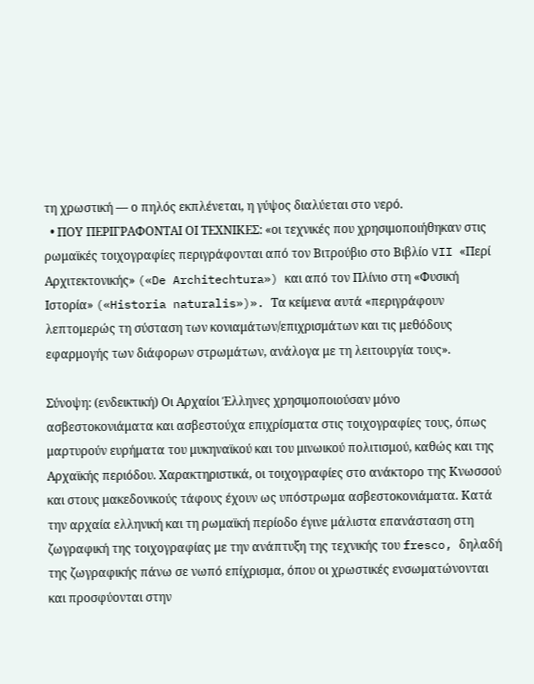τη χρωστική — ο πηλός εκπλένεται, η γύψος διαλύεται στο νερό.
  • ΠΟΥ ΠΕΡΙΓΡΑΦΟΝΤΑΙ ΟΙ ΤΕΧΝΙΚΕΣ: «οι τεχνικές που χρησιμοποιήθηκαν στις ρωμαϊκές τοιχογραφίες περιγράφονται από τον Βιτρούβιο στο Βιβλίο VII «Περί Αρχιτεκτονικής» («De Architechtura») και από τον Πλίνιο στη «Φυσική Ιστορία» («Historia naturalis»)». Τα κείμενα αυτά «περιγράφουν λεπτομερώς τη σύσταση των κονιαμάτων/επιχρισμάτων και τις μεθόδους εφαρμογής των διάφορων στρωμάτων, ανάλογα με τη λειτουργία τους».

Σύνοψη: (ενδεικτική) Οι Αρχαίοι Έλληνες χρησιμοποιούσαν μόνο ασβεστοκονιάματα και ασβεστούχα επιχρίσματα στις τοιχογραφίες τους, όπως μαρτυρούν ευρήματα του μυκηναϊκού και του μινωικού πολιτισμού, καθώς και της Αρχαϊκής περιόδου. Χαρακτηριστικά, οι τοιχογραφίες στο ανάκτορο της Κνωσσού και στους μακεδονικούς τάφους έχουν ως υπόστρωμα ασβεστοκονιάματα. Κατά την αρχαία ελληνική και τη ρωμαϊκή περίοδο έγινε μάλιστα επανάσταση στη ζωγραφική της τοιχογραφίας με την ανάπτυξη της τεχνικής του fresco, δηλαδή της ζωγραφικής πάνω σε νωπό επίχρισμα, όπου οι χρωστικές ενσωματώνονται και προσφύονται στην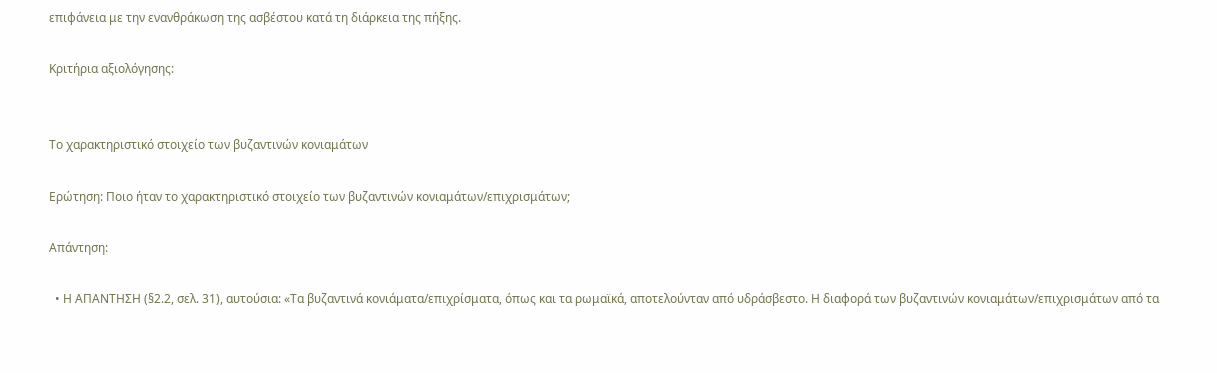επιφάνεια με την ενανθράκωση της ασβέστου κατά τη διάρκεια της πήξης.

Κριτήρια αξιολόγησης:


Το χαρακτηριστικό στοιχείο των βυζαντινών κονιαμάτων

Ερώτηση: Ποιο ήταν το χαρακτηριστικό στοιχείο των βυζαντινών κονιαμάτων/επιχρισμάτων;

Απάντηση:

  • Η ΑΠΑΝΤΗΣΗ (§2.2, σελ. 31), αυτούσια: «Τα βυζαντινά κονιάματα/επιχρίσματα, όπως και τα ρωμαϊκά, αποτελούνταν από υδράσβεστο. Η διαφορά των βυζαντινών κονιαμάτων/επιχρισμάτων από τα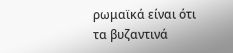ρωμαϊκά είναι ότι τα βυζαντινά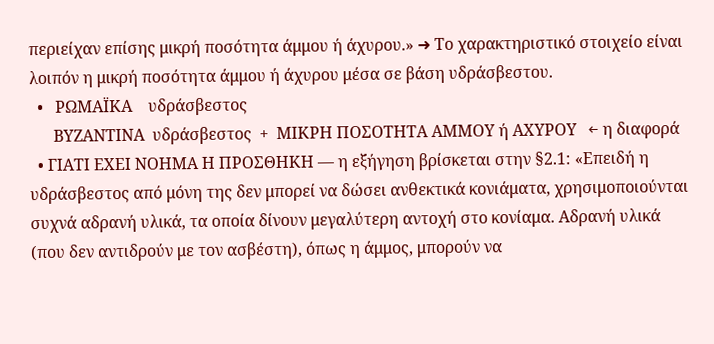περιείχαν επίσης μικρή ποσότητα άμμου ή άχυρου.» ➜ Το χαρακτηριστικό στοιχείο είναι λοιπόν η μικρή ποσότητα άμμου ή άχυρου μέσα σε βάση υδράσβεστου.
  •   ΡΩΜΑΪΚΑ    υδράσβεστος
      ΒΥΖΑΝΤΙΝΑ  υδράσβεστος  +  ΜΙΚΡΗ ΠΟΣΟΤΗΤΑ ΑΜΜΟΥ ή ΑΧΥΡΟΥ   ← η διαφορά
  • ΓΙΑΤΙ ΕΧΕΙ ΝΟΗΜΑ Η ΠΡΟΣΘΗΚΗ — η εξήγηση βρίσκεται στην §2.1: «Επειδή η υδράσβεστος από μόνη της δεν μπορεί να δώσει ανθεκτικά κονιάματα, χρησιμοποιούνται συχνά αδρανή υλικά, τα οποία δίνουν μεγαλύτερη αντοχή στο κονίαμα. Αδρανή υλικά (που δεν αντιδρούν με τον ασβέστη), όπως η άμμος, μπορούν να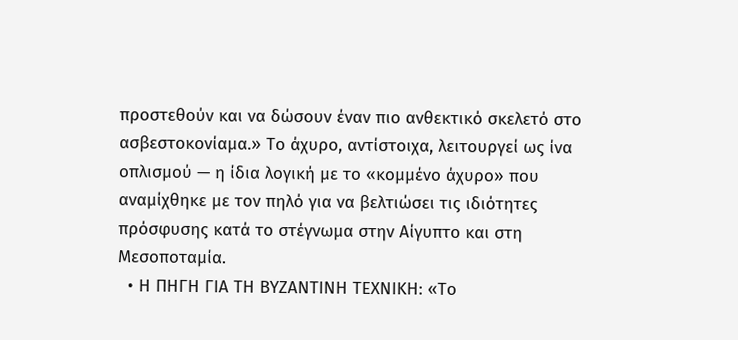προστεθούν και να δώσουν έναν πιο ανθεκτικό σκελετό στο ασβεστοκονίαμα.» Το άχυρο, αντίστοιχα, λειτουργεί ως ίνα οπλισμού — η ίδια λογική με το «κομμένο άχυρο» που αναμίχθηκε με τον πηλό για να βελτιώσει τις ιδιότητες πρόσφυσης κατά το στέγνωμα στην Αίγυπτο και στη Μεσοποταμία.
  • Η ΠΗΓΗ ΓΙΑ ΤΗ ΒΥΖΑΝΤΙΝΗ ΤΕΧΝΙΚΗ: «Το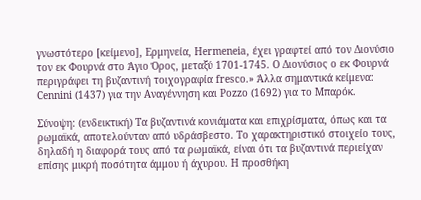γνωστότερο [κείμενο], Ερμηνεία, Hermeneia, έχει γραφτεί από τον Διονύσιο τον εκ Φουρνά στο Άγιο Όρος, μεταξύ 1701-1745. Ο Διονύσιος ο εκ Φουρνά περιγράφει τη βυζαντινή τοιχογραφία fresco.» Άλλα σημαντικά κείμενα: Cennini (1437) για την Αναγέννηση και Pozzo (1692) για το Μπαρόκ.

Σύνοψη: (ενδεικτική) Τα βυζαντινά κονιάματα και επιχρίσματα, όπως και τα ρωμαϊκά, αποτελούνταν από υδράσβεστο. Το χαρακτηριστικό στοιχείο τους, δηλαδή η διαφορά τους από τα ρωμαϊκά, είναι ότι τα βυζαντινά περιείχαν επίσης μικρή ποσότητα άμμου ή άχυρου. Η προσθήκη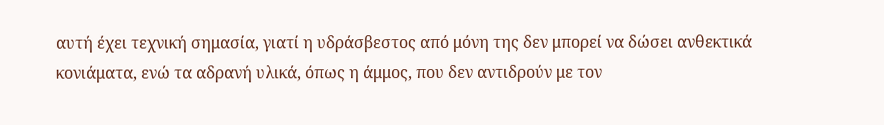αυτή έχει τεχνική σημασία, γιατί η υδράσβεστος από μόνη της δεν μπορεί να δώσει ανθεκτικά κονιάματα, ενώ τα αδρανή υλικά, όπως η άμμος, που δεν αντιδρούν με τον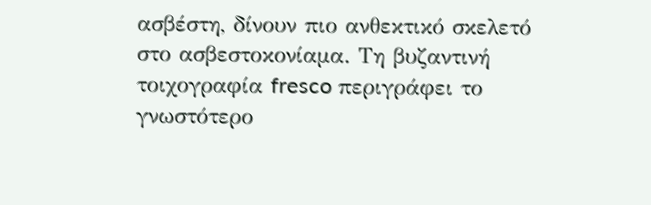ασβέστη, δίνουν πιο ανθεκτικό σκελετό στο ασβεστοκονίαμα. Τη βυζαντινή τοιχογραφία fresco περιγράφει το γνωστότερο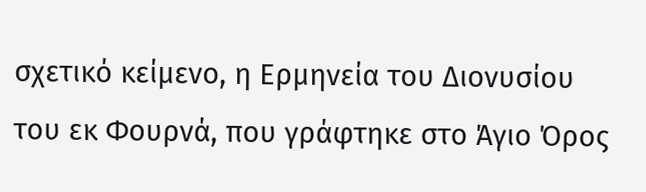σχετικό κείμενο, η Ερμηνεία του Διονυσίου του εκ Φουρνά, που γράφτηκε στο Άγιο Όρος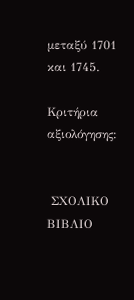μεταξύ 1701 και 1745.

Κριτήρια αξιολόγησης:


 ΣΧΟΛΙΚΟ ΒΙΒΛΙΟ